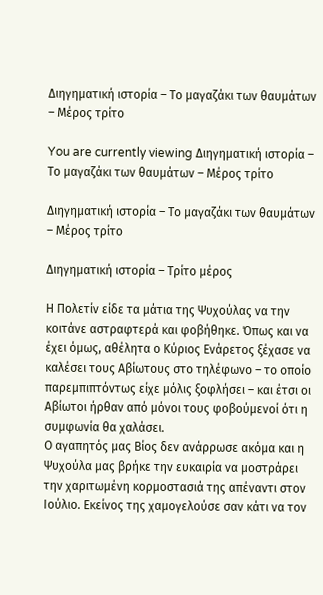Διηγηματική ιστορία – Το μαγαζάκι των θαυμάτων – Μέρος τρίτο

You are currently viewing Διηγηματική ιστορία – Το μαγαζάκι των θαυμάτων – Μέρος τρίτο

Διηγηματική ιστορία – Το μαγαζάκι των θαυμάτων – Μέρος τρίτο

Διηγηματική ιστορία – Τρίτο μέρος

Η Πολετίν είδε τα μάτια της Ψυχούλας να την κοιτάνε αστραφτερά και φοβήθηκε. Όπως και να έχει όμως, αθέλητα ο Κύριος Ενάρετος ξέχασε να καλέσει τους Αβίωτους στο τηλέφωνο – το οποίο παρεμπιπτόντως είχε μόλις ξοφλήσει – και έτσι οι Αβίωτοι ήρθαν από μόνοι τους φοβούμενοί ότι η συμφωνία θα χαλάσει.
Ο αγαπητός μας Βίος δεν ανάρρωσε ακόμα και η Ψυχούλα μας βρήκε την ευκαιρία να μοστράρει την χαριτωμένη κορμοστασιά της απέναντι στον Ιούλιο. Εκείνος της χαμογελούσε σαν κάτι να τον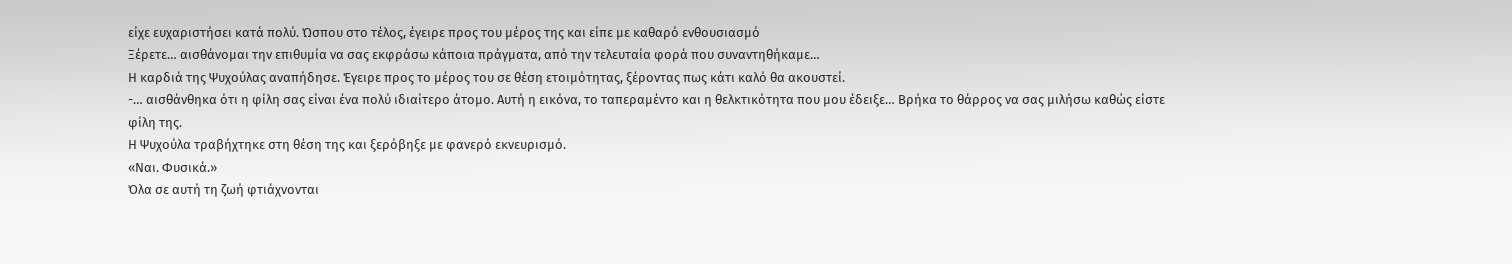είχε ευχαριστήσει κατά πολύ. Ώσπου στο τέλος, έγειρε προς του μέρος της και είπε με καθαρό ενθουσιασμό
Ξέρετε… αισθάνομαι την επιθυμία να σας εκφράσω κάποια πράγματα, από την τελευταία φορά που συναντηθήκαμε…
Η καρδιά της Ψυχούλας αναπήδησε. Έγειρε προς το μέρος του σε θέση ετοιμότητας, ξέροντας πως κάτι καλό θα ακουστεί.
-… αισθάνθηκα ότι η φίλη σας είναι ένα πολύ ιδιαίτερο άτομο. Αυτή η εικόνα, το ταπεραμέντο και η θελκτικότητα που μου έδειξε… Βρήκα το θάρρος να σας μιλήσω καθώς είστε φίλη της.
Η Ψυχούλα τραβήχτηκε στη θέση της και ξερόβηξε με φανερό εκνευρισμό.
«Ναι. Φυσικά.»
Όλα σε αυτή τη ζωή φτιάχνονται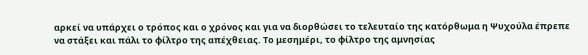αρκεί να υπάρχει ο τρόπος και ο χρόνος και για να διορθώσει το τελευταίο της κατόρθωμα η Ψυχούλα έπρεπε να στάξει και πάλι το φίλτρο της απέχθειας. Το μεσημέρι, το φίλτρο της αμνησίας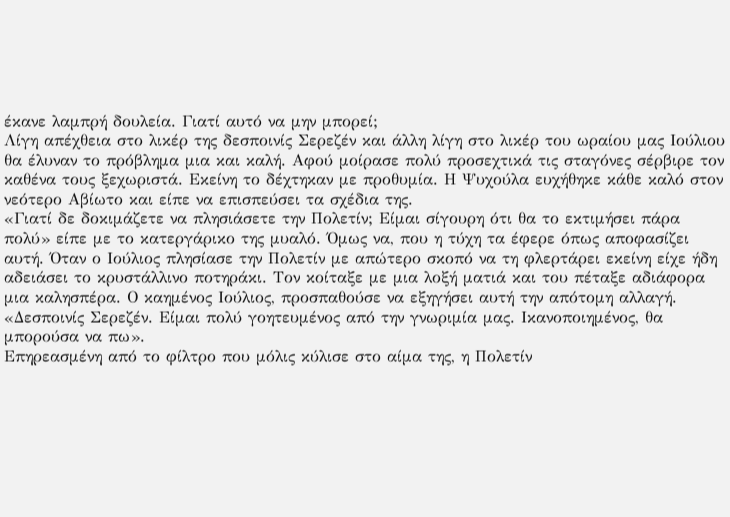έκανε λαμπρή δουλεία. Γιατί αυτό να μην μπορεί;
Λίγη απέχθεια στο λικέρ της δεσποινίς Σερεζέν και άλλη λίγη στο λικέρ του ωραίου μας Ιούλιου θα έλυναν το πρόβλημα μια και καλή. Αφού μοίρασε πολύ προσεχτικά τις σταγόνες σέρβιρε τον καθένα τους ξεχωριστά. Εκείνη το δέχτηκαν με προθυμία. Η Ψυχούλα ευχήθηκε κάθε καλό στον νεότερο Αβίωτο και είπε να επισπεύσει τα σχέδια της.
«Γιατί δε δοκιμάζετε να πλησιάσετε την Πολετίν; Είμαι σίγουρη ότι θα το εκτιμήσει πάρα πολύ» είπε με το κατεργάρικο της μυαλό. Όμως να, που η τύχη τα έφερε όπως αποφασίζει αυτή. Όταν ο Ιούλιος πλησίασε την Πολετίν με απώτερο σκοπό να τη φλερτάρει εκείνη είχε ήδη αδειάσει το κρυστάλλινο ποτηράκι. Τον κοίταξε με μια λοξή ματιά και του πέταξε αδιάφορα μια καλησπέρα. Ο καημένος Ιούλιος, προσπαθούσε να εξηγήσει αυτή την απότομη αλλαγή.
«Δεσποινίς Σερεζέν. Είμαι πολύ γοητευμένος από την γνωριμία μας. Ικανοποιημένος, θα μπορούσα να πω».
Επηρεασμένη από το φίλτρο που μόλις κύλισε στο αίμα της, η Πολετίν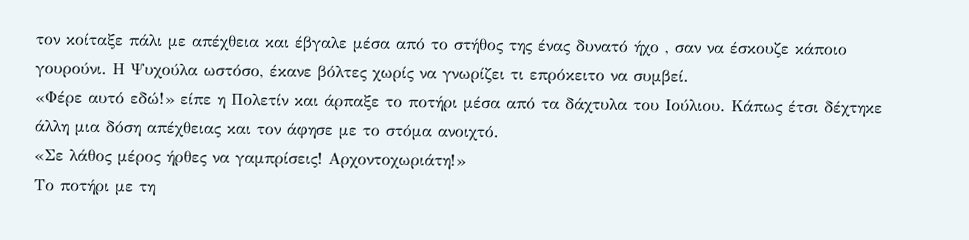τον κοίταξε πάλι με απέχθεια και έβγαλε μέσα από το στήθος της ένας δυνατό ήχο , σαν να έσκουζε κάποιο γουρούνι. Η Ψυχούλα ωστόσο, έκανε βόλτες χωρίς να γνωρίζει τι επρόκειτο να συμβεί.
«Φέρε αυτό εδώ!» είπε η Πολετίν και άρπαξε το ποτήρι μέσα από τα δάχτυλα του Ιούλιου. Κάπως έτσι δέχτηκε άλλη μια δόση απέχθειας και τον άφησε με το στόμα ανοιχτό.
«Σε λάθος μέρος ήρθες να γαμπρίσεις! Αρχοντοχωριάτη!»
Το ποτήρι με τη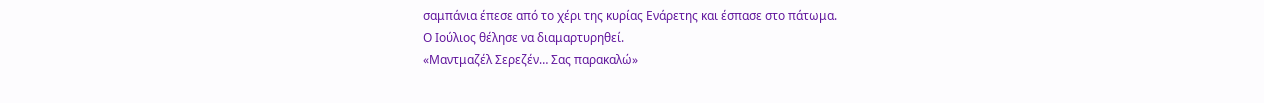σαμπάνια έπεσε από το χέρι της κυρίας Ενάρετης και έσπασε στο πάτωμα.
Ο Ιούλιος θέλησε να διαμαρτυρηθεί.
«Μαντμαζέλ Σερεζέν… Σας παρακαλώ»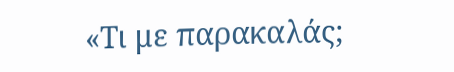«Τι με παρακαλάς;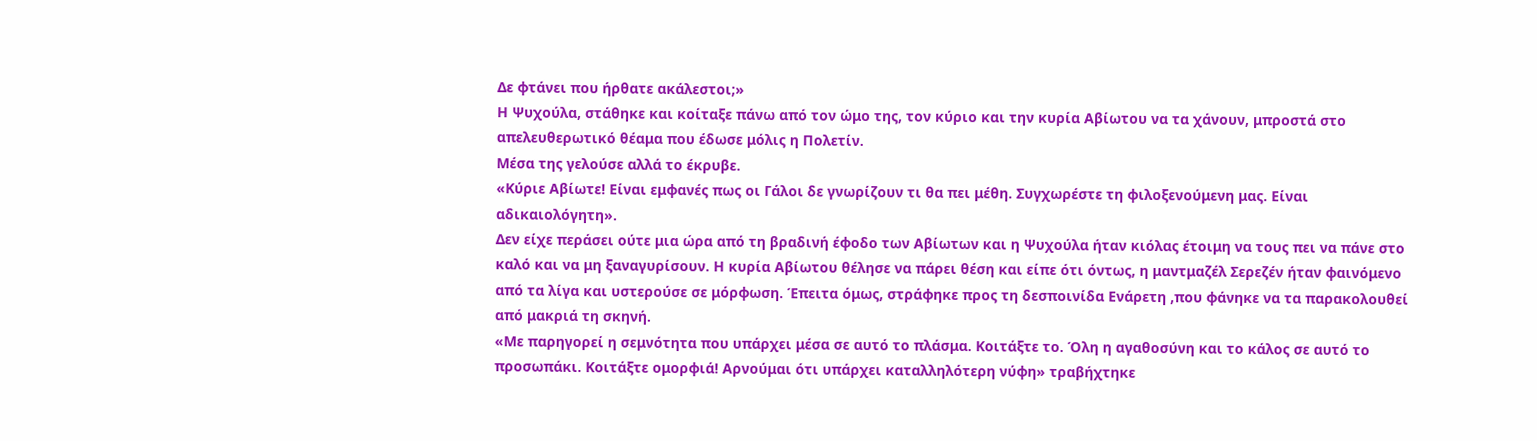Δε φτάνει που ήρθατε ακάλεστοι;»
Η Ψυχούλα, στάθηκε και κοίταξε πάνω από τον ώμο της, τον κύριο και την κυρία Αβίωτου να τα χάνουν, μπροστά στο απελευθερωτικό θέαμα που έδωσε μόλις η Πολετίν.
Μέσα της γελούσε αλλά το έκρυβε.
«Κύριε Αβίωτε! Είναι εμφανές πως οι Γάλοι δε γνωρίζουν τι θα πει μέθη. Συγχωρέστε τη φιλοξενούμενη μας. Είναι αδικαιολόγητη».
Δεν είχε περάσει ούτε μια ώρα από τη βραδινή έφοδο των Αβίωτων και η Ψυχούλα ήταν κιόλας έτοιμη να τους πει να πάνε στο καλό και να μη ξαναγυρίσουν. Η κυρία Αβίωτου θέλησε να πάρει θέση και είπε ότι όντως, η μαντμαζέλ Σερεζέν ήταν φαινόμενο από τα λίγα και υστερούσε σε μόρφωση. Έπειτα όμως, στράφηκε προς τη δεσποινίδα Ενάρετη ,που φάνηκε να τα παρακολουθεί από μακριά τη σκηνή.
«Με παρηγορεί η σεμνότητα που υπάρχει μέσα σε αυτό το πλάσμα. Κοιτάξτε το. Όλη η αγαθοσύνη και το κάλος σε αυτό το προσωπάκι. Κοιτάξτε ομορφιά! Αρνούμαι ότι υπάρχει καταλληλότερη νύφη» τραβήχτηκε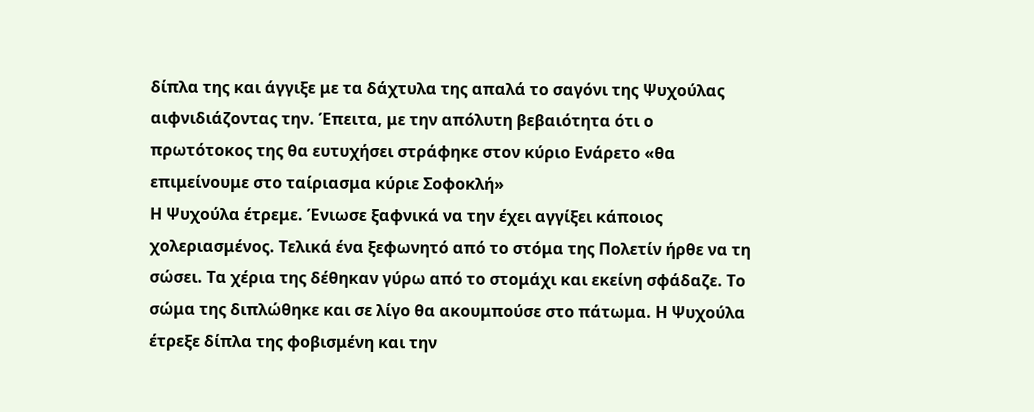δίπλα της και άγγιξε με τα δάχτυλα της απαλά το σαγόνι της Ψυχούλας αιφνιδιάζοντας την. Έπειτα, με την απόλυτη βεβαιότητα ότι ο πρωτότοκος της θα ευτυχήσει στράφηκε στον κύριο Ενάρετο «θα επιμείνουμε στο ταίριασμα κύριε Σοφοκλή»
Η Ψυχούλα έτρεμε. Ένιωσε ξαφνικά να την έχει αγγίξει κάποιος χολεριασμένος. Τελικά ένα ξεφωνητό από το στόμα της Πολετίν ήρθε να τη σώσει. Τα χέρια της δέθηκαν γύρω από το στομάχι και εκείνη σφάδαζε. Το σώμα της διπλώθηκε και σε λίγο θα ακουμπούσε στο πάτωμα. Η Ψυχούλα έτρεξε δίπλα της φοβισμένη και την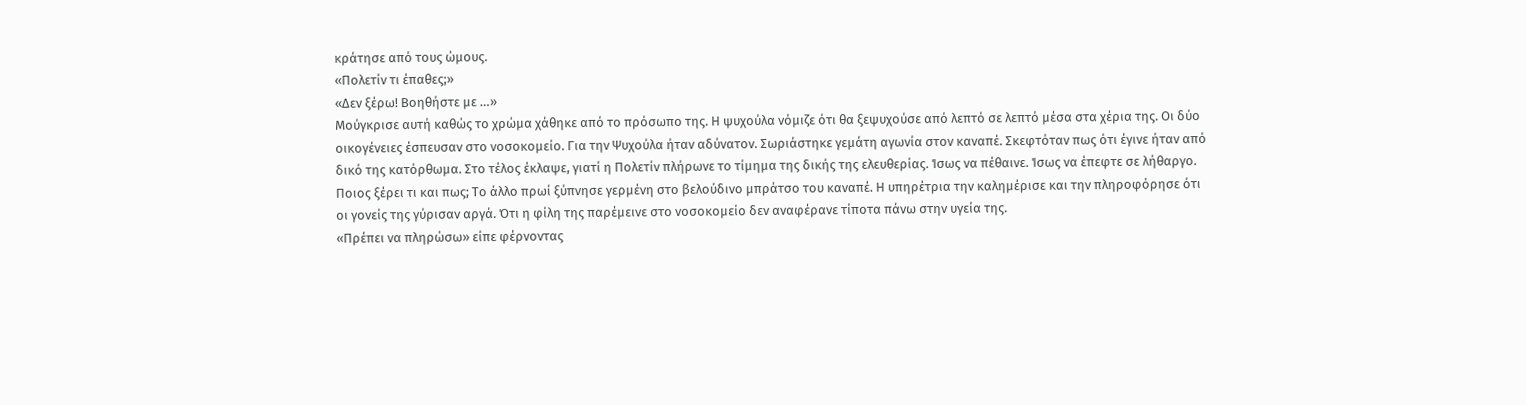κράτησε από τους ώμους.
«Πολετίν τι έπαθες;»
«Δεν ξέρω! Βοηθήστε με …»
Μούγκρισε αυτή καθώς το χρώμα χάθηκε από το πρόσωπο της. Η ψυχούλα νόμιζε ότι θα ξεψυχούσε από λεπτό σε λεπτό μέσα στα χέρια της. Οι δύο οικογένειες έσπευσαν στο νοσοκομείο. Για την Ψυχούλα ήταν αδύνατον. Σωριάστηκε γεμάτη αγωνία στον καναπέ. Σκεφτόταν πως ότι έγινε ήταν από δικό της κατόρθωμα. Στο τέλος έκλαψε, γιατί η Πολετίν πλήρωνε το τίμημα της δικής της ελευθερίας. Ίσως να πέθαινε. Ίσως να έπεφτε σε λήθαργο. Ποιος ξέρει τι και πως; Το άλλο πρωί ξύπνησε γερμένη στο βελούδινο μπράτσο του καναπέ. Η υπηρέτρια την καλημέρισε και την πληροφόρησε ότι οι γονείς της γύρισαν αργά. Ότι η φίλη της παρέμεινε στο νοσοκομείο δεν αναφέρανε τίποτα πάνω στην υγεία της.
«Πρέπει να πληρώσω» είπε φέρνοντας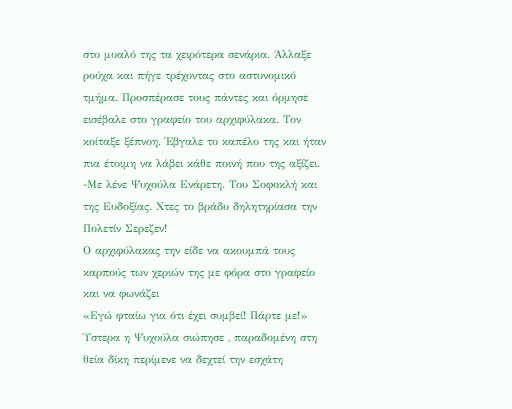στο μυαλό της τα χειρότερα σενάρια. Άλλαξε ρούχα και πήγε τρέχοντας στο αστυνομικό τμήμα. Προσπέρασε τους πάντες και όρμησε εισέβαλε στο γραφείο του αρχιφύλακα. Τον κοίταξε ξέπνοη. Έβγαλε το καπέλο της και ήταν πια έτοιμη να λάβει κάθε ποινή που της αξίζει.
-Με λένε Ψυχούλα Ενάρετη. Του Σοφοκλή και της Ευδοξίας. Χτες το βράδυ δηλητηρίασα την Πολετίν Σερεζεν!
Ο αρχιφύλακας την είδε να ακουμπά τους καρπούς των χεριών της με φόρα στο γραφείο και να φωνάζει
«Εγώ φταίω για ότι έχει συμβεί! Πάρτε με!»
Ύστερα η Ψυχούλα σιώπησε , παραδομένη στη θεία δίκη περίμενε να δεχτεί την εσχάτη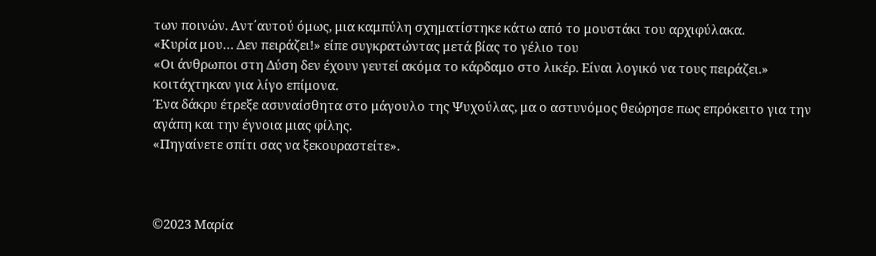των ποινών. Αντ΄αυτού όμως, μια καμπύλη σχηματίστηκε κάτω από το μουστάκι του αρχιφύλακα.
«Κυρία μου… Δεν πειράζει!» είπε συγκρατώντας μετά βίας το γέλιο του
«Οι άνθρωποι στη Δύση δεν έχουν γευτεί ακόμα το κάρδαμο στο λικέρ. Είναι λογικό να τους πειράζει.» κοιτάχτηκαν για λίγο επίμονα.
Ένα δάκρυ έτρεξε ασυναίσθητα στο μάγουλο της Ψυχούλας, μα ο αστυνόμος θεώρησε πως επρόκειτο για την αγάπη και την έγνοια μιας φίλης.
«Πηγαίνετε σπίτι σας να ξεκουραστείτε».



©2023 Μαρία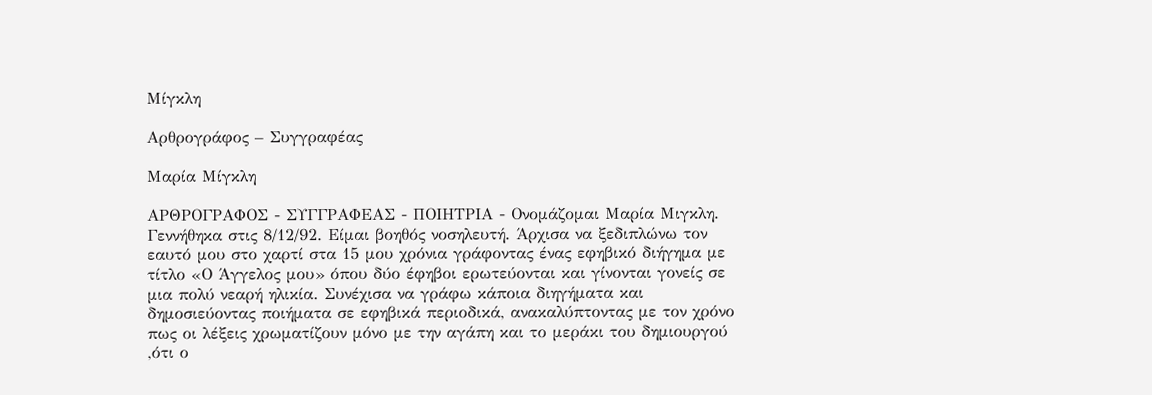Μίγκλη

Αρθρογράφος – Συγγραφέας

Μαρία Μίγκλη

ΑΡΘΡΟΓΡΑΦΟΣ - ΣΥΓΓΡΑΦΕΑΣ - ΠΟΙΗΤΡΙΑ - Ονομάζομαι Μαρία Μιγκλη. Γεννήθηκα στις 8/12/92. Είμαι βοηθός νοσηλευτή. Άρχισα να ξεδιπλώνω τον εαυτό μου στο χαρτί στα 15 μου χρόνια γράφοντας ένας εφηβικό διήγημα με τίτλο «Ο Άγγελος μου» όπου δύο έφηβοι ερωτεύονται και γίνονται γονείς σε μια πολύ νεαρή ηλικία. Συνέχισα να γράφω κάποια διηγήματα και δημοσιεύοντας ποιήματα σε εφηβικά περιοδικά, ανακαλύπτοντας με τον χρόνο πως οι λέξεις χρωματίζουν μόνο με την αγάπη και το μεράκι του δημιουργού ,ότι ο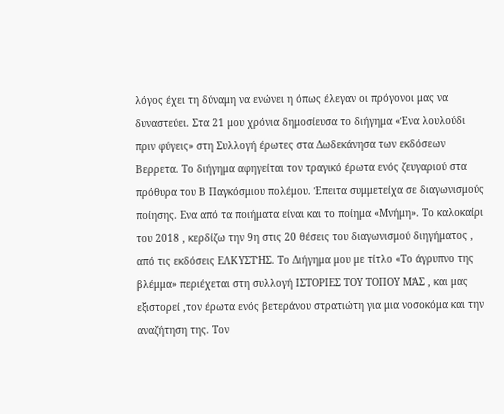λόγος έχει τη δύναμη να ενώνει η όπως έλεγαν οι πρόγονοι μας να δυναστεύει. Στα 21 μου χρόνια δημοσίευσα το διήγημα «Ένα λουλούδι πριν φύγεις» στη Συλλογή έρωτες στα Δωδεκάνησα των εκδόσεων Βερρετα. Το διήγημα αφηγείται τον τραγικό έρωτα ενός ζευγαριού στα πρόθυρα του Β Παγκόσμιου πολέμου. Έπειτα συμμετείχα σε διαγωνισμούς ποίησης. Ενα από τα ποιήματα είναι και το ποίημα «Μνήμη». Το καλοκαίρι του 2018 , κερδίζω την 9η στις 20 θέσεις του διαγωνισμού διηγήματος , από τις εκδόσεις ΕΛΚΥΣΤΉΣ. Το Διήγημα μου με τίτλο «Το άγρυπνο της βλέμμα» περιέχεται στη συλλογή ΙΣΤΟΡΙΕΣ ΤΟΥ ΤΟΠΟΥ ΜΆΣ , και μας εξιστορεί ,τον έρωτα ενός βετεράνου στρατιώτη για μια νοσοκόμα και την αναζήτηση της. Τον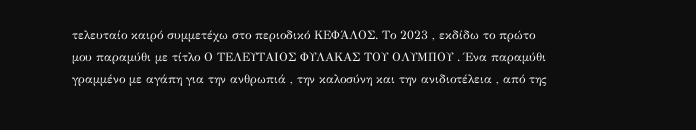τελευταίο καιρό συμμετέχω στο περιοδικό ΚΕΦΆΛΟΣ. Το 2023 , εκδίδω το πρώτο μου παραμύθι με τίτλο Ο ΤΕΛΕΥΤΑΙΟΣ ΦΥΛΑΚΑΣ ΤΟΥ ΟΛΥΜΠΟΥ . Ένα παραμύθι γραμμένο με αγάπη για την ανθρωπιά , την καλοσύνη και την ανιδιοτέλεια , από της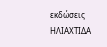εκδώσεις ΗΛΙΑΧΤΙΔΑ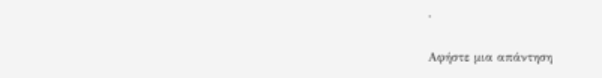.

Αφήστε μια απάντηση